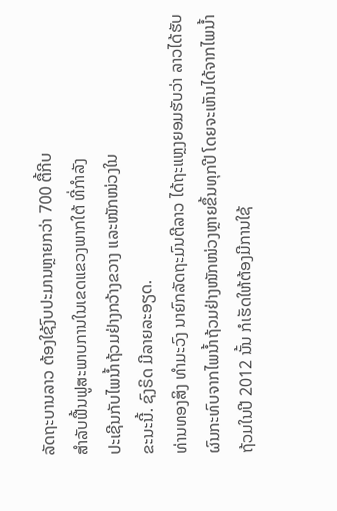ລັດຖະບານລາວ ຕ້ອງໃຊ້ງົບປະມານຫຼາຍກວ່າ 700 ຕື້ກີບ
ສໍາລັບຟື້ນຟູສະພາບການໃນເຂດແຂວງພາກໃຕ້ ທີ່ກໍາລັງ
ປະເຊີນກັບໄພນໍ້າຖ້ວມຢ່າງກວ້າງຂວາງ ແລະໜັກໜ່ວງໃນ
ຂະນະນີ້. ຊົງຣິດ ມີລາຍລະອຽດ.
ທ່ານທອງສິງ ທໍາມະວົງ ນາຍົກລັດຖະມົນຕີລາວ ໄດ້ຖະແຫຼງຍອມຮັບວ່າ ລາວໄດ້ຮັບ
ຜົນກະທົບຈາກໄພນໍ້າຖ້ວມຢ່າງໜັກໜ່ວງຫຼາຍຂຶ້ນທຸກປີ ໂດຍຈະເຫັນໄດ້ຈາກໄພນໍ້າ
ຖ້ວມໃນປີ 2012 ນັ້ນ ກໍເຮັດໃຫ້ຕ້ອງມີການໃຊ້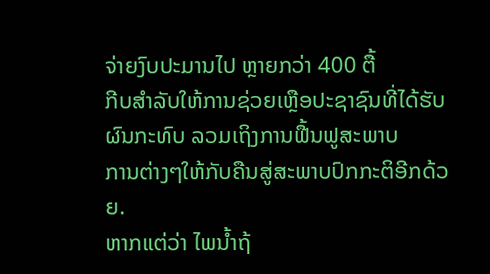ຈ່າຍງົບປະມານໄປ ຫຼາຍກວ່າ 400 ຕື້
ກີບສໍາລັບໃຫ້ການຊ່ວຍເຫຼືອປະຊາຊົນທີ່ໄດ້ຮັບຜົນກະທົບ ລວມເຖິງການຟື້ນຟູສະພາບ
ການຕ່າງໆໃຫ້ກັບຄືນສູ່ສະພາບປົກກະຕິອີກດ້ວຍ.
ຫາກແຕ່ວ່າ ໄພນໍ້າຖ້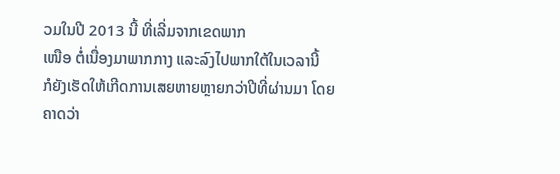ວມໃນປີ 2013 ນີ້ ທີ່ເລີ່ມຈາກເຂດພາກ
ເໜືອ ຕໍ່ເນື່ອງມາພາກກາງ ແລະລົງໄປພາກໃຕ້ໃນເວລານີ້
ກໍຍັງເຮັດໃຫ້ເກີດການເສຍຫາຍຫຼາຍກວ່າປີທີ່ຜ່ານມາ ໂດຍ
ຄາດວ່າ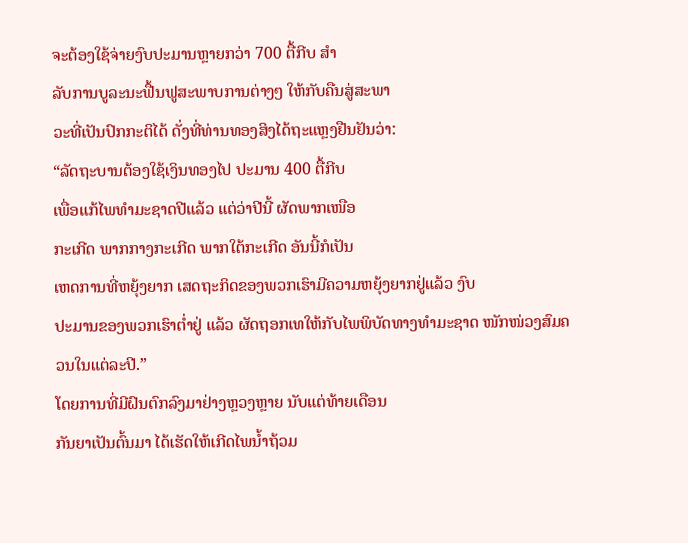ຈະຕ້ອງໃຊ້ຈ່າຍງົບປະມານຫຼາຍກວ່າ 700 ຕື້ກີບ ສໍາ
ລັບການບູລະນະຟື້ນຟູສະພາບການຕ່າງໆ ໃຫ້ກັບຄືນສູ່ສະພາ
ວະທີ່ເປັນປົກກະຕິໄດ້ ດັ່ງທີ່ທ່ານທອງສິງໄດ້ຖະແຫຼງຢືນຢັນວ່າ:
“ລັດຖະບານຕ້ອງໃຊ້ເງິນທອງໄປ ປະມານ 400 ຕື້ກີບ
ເພື່ອແກ້ໄພທໍາມະຊາດປີແລ້ວ ແຕ່ວ່າປີນີ້ ຜັດພາກເໜືອ
ກະເກີດ ພາກກາງກະເກີດ ພາກໃຕ້ກະເກີດ ອັນນີ້ກໍເປັນ
ເຫດການທີ່ຫຍຸ້ງຍາກ ເສດຖະກິດຂອງພວກເຮົາມີຄວາມຫຍຸ້ງຍາກຢູ່ແລ້ວ ງົບ
ປະມານຂອງພວກເຮົາຕໍ່າຢູ່ ແລ້ວ ຜັດຖອກເທໃຫ້ກັບໄພພິບັດທາງທໍາມະຊາດ ໜັກໜ່ວງສົມຄວນໃນແຕ່ລະປີ.”
ໂດຍການທີ່ມີຝົນຕົກລົງມາຢ່າງຫຼວງຫຼາຍ ນັບແຕ່ທ້າຍເດືອນ
ກັນຍາເປັນຕົ້ນມາ ໄດ້ເຮັດໃຫ້ເກີດໄພນໍ້າຖ້ວມ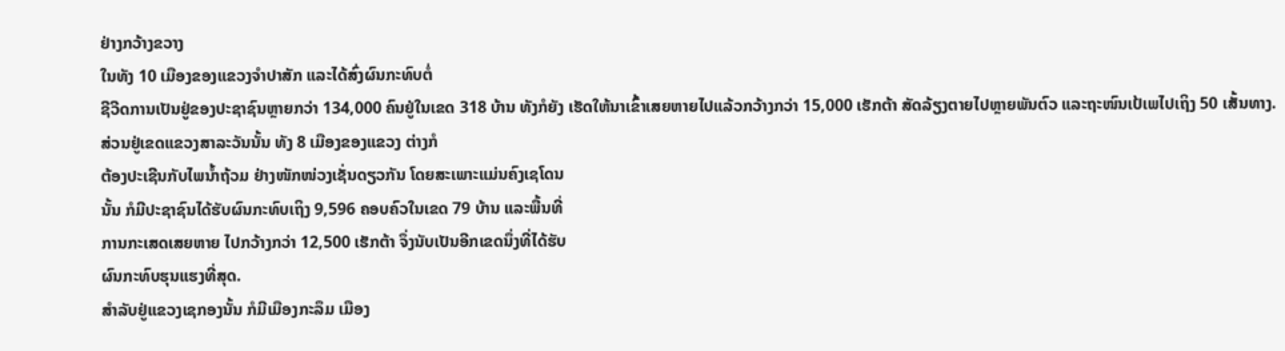ຢ່າງກວ້າງຂວາງ
ໃນທັງ 10 ເມືອງຂອງແຂວງຈໍາປາສັກ ແລະໄດ້ສົ່ງຜົນກະທົບຕໍ່
ຊີວີດການເປັນຢູ່ຂອງປະຊາຊົນຫຼາຍກວ່າ 134,000 ຄົນຢູ່ໃນເຂດ 318 ບ້ານ ທັງກໍຍັງ ເຮັດໃຫ້ນາເຂົ້າເສຍຫາຍໄປແລ້ວກວ້າງກວ່າ 15,000 ເຮັກຕ້າ ສັດລ້ຽງຕາຍໄປຫຼາຍພັນຕົວ ແລະຖະໜົນເປ້ເພໄປເຖິງ 50 ເສັ້ນທາງ.
ສ່ວນຢູ່ເຂດແຂວງສາລະວັນນັ້ນ ທັງ 8 ເມືອງຂອງແຂວງ ຕ່າງກໍ
ຕ້ອງປະເຊີນກັບໄພນໍ້າຖ້ວມ ຢ່າງໜັກໜ່ວງເຊັ່ນດຽວກັນ ໂດຍສະເພາະແມ່ນຄົງເຊໂດນ
ນັ້ນ ກໍມີປະຊາຊົນໄດ້ຮັບຜົນກະທົບເຖິງ 9,596 ຄອບຄົວໃນເຂດ 79 ບ້ານ ແລະພື້ນທີ່
ການກະເສດເສຍຫາຍ ໄປກວ້າງກວ່າ 12,500 ເຮັກຕ້າ ຈຶ່ງນັບເປັນອີກເຂດນຶ່ງທີ່ໄດ້ຮັບ
ຜົນກະທົບຮຸນແຮງທີ່ສຸດ.
ສໍາລັບຢູ່ແຂວງເຊກອງນັ້ນ ກໍມີເມືອງກະລຶມ ເມືອງ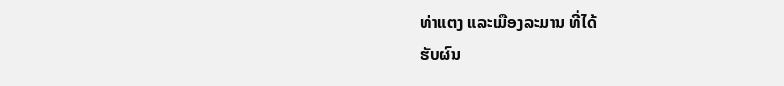ທ່າແຕງ ແລະເມືອງລະມານ ທີ່ໄດ້
ຮັບຜົນ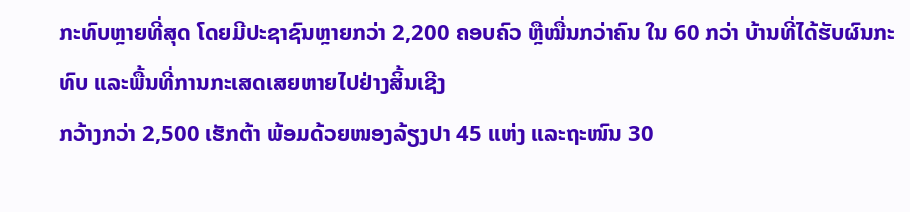ກະທົບຫຼາຍທີ່ສຸດ ໂດຍມີປະຊາຊົນຫຼາຍກວ່າ 2,200 ຄອບຄົວ ຫຼືໝື່ນກວ່າຄົນ ໃນ 60 ກວ່າ ບ້ານທີ່ໄດ້ຮັບຜົນກະທົບ ແລະພື້ນທີ່ການກະເສດເສຍຫາຍໄປຢ່າງສິ້ນເຊີງ
ກວ້າງກວ່າ 2,500 ເຮັກຕ້າ ພ້ອມດ້ວຍໜອງລ້ຽງປາ 45 ແຫ່ງ ແລະຖະໜົນ 30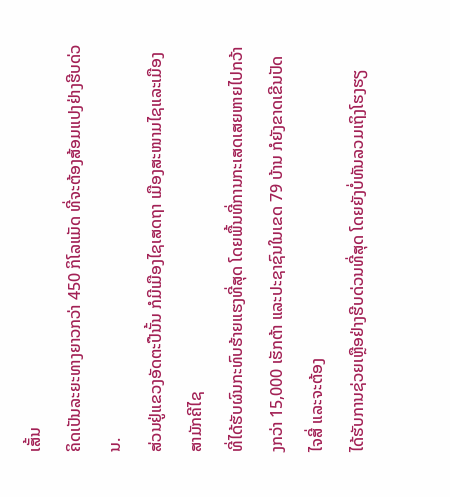ເສັ້ນ
ຄິດເປັນລະຍະທາງຍາວກວ່າ 450 ກິໂລແມັດ ທີ່ຈະຕ້ອງສ້ອມແປງຢ່າງຮີບດ່ວນ.
ສ່ວນຢູ່ແຂວງອັດຕະປືນັ້ນ ກໍມີເມືອງໄຊເສດຖາ ເມືອງສະໜາມໄຊແລະເມືອງສາມັກຄີໄຊ
ທີ່ໄດ້ຮັບຜົນກະທົບຮ້າຍແຮງທີ່ສຸດ ໂດຍພື້ນທີ່ການກະເສດເສຍຫາຍໄປກວ້າງກວ່າ 15,000 ເຮັກຕ້າ ແລະປະຊາຊົນໃນເຂດ 79 ບ້ານ ກໍຍັງຂາດເຂີນປັດໄຈສີ່ ແລະຈະຕ້ອງ
ໄດ້ຮັບການຊ່ວຍເຫຼືອຢ່າງຮີບດ່ວນທີ່ສຸດ ໂດຍຍັງບໍ່ທັນລວມເຖິງໂຮງຮຽ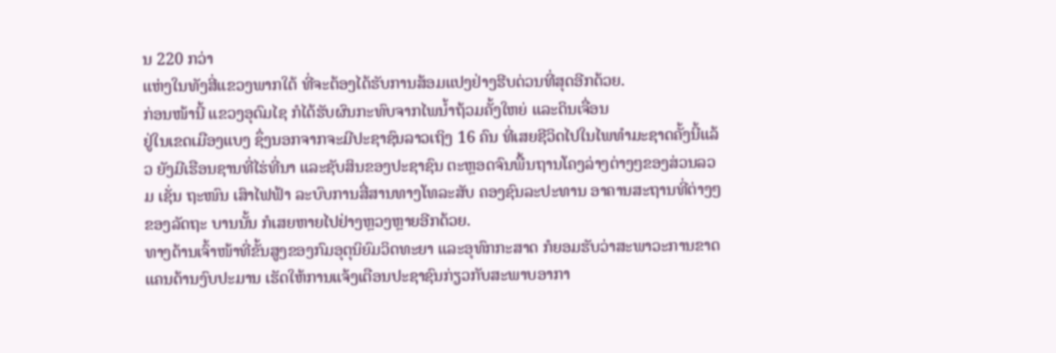ນ 220 ກວ່າ
ແຫ່ງໃນທັງສີ່ແຂວງພາກໃຕ້ ທີ່ຈະຕ້ອງໄດ້ຮັບການສ້ອມແປງຢ່າງຮີບດ່ວນທີ່ສຸດອີກດ້ວຍ.
ກ່ອນໜ້ານີ້ ແຂວງອຸດົມໄຊ ກໍໄດ້ຮັບຜົນກະທົບຈາກໄພນໍ້າຖ້ວມຄັ້ງໃຫຍ່ ແລະດິນເຈື່ອນ
ຢູ່ໃນເຂດເມືອງແບງ ຊຶ່ງນອກຈາກຈະມີປະຊາຊົນລາວເຖິງ 16 ຄົນ ທີ່ເສຍຊີວິດໄປໃນໄພທໍາມະຊາດຄັ້ງນີ້ແລ້ວ ຍັງມີເຮືອນຊານທີ່ໄຮ່ທີ່ນາ ແລະຊັບສິນຂອງປະຊາຊົນ ຕະຫຼອດຈົນພື້ນຖານໂຄງລ່າງຕ່າງໆຂອງສ່ວນລວມ ເຊັ່ນ ຖະໜົນ ເສົາໄຟຟ້າ ລະບົບການສື່ສານທາງໂທລະສັບ ຄອງຊົນລະປະທານ ອາຄານສະຖານທີ່ຕ່າງໆຂອງລັດຖະ ບານນັ້ນ ກໍເສຍຫາຍໄປຢ່າງຫຼວງຫຼາຍອີກດ້ວຍ.
ທາງດ້ານເຈົ້າໜ້າທີ່ຂັ້ນສູງຂອງກົມອຸຕຸນິຍົມວິດທະຍາ ແລະອຸທົກກະສາດ ກໍຍອມຮັບວ່າສະພາວະການຂາດແຄນດ້ານງົບປະມານ ເຮັດໃຫ້ການແຈ້ງເຕືອນປະຊາຊົນກ່ຽວກັບສະພາບອາກາ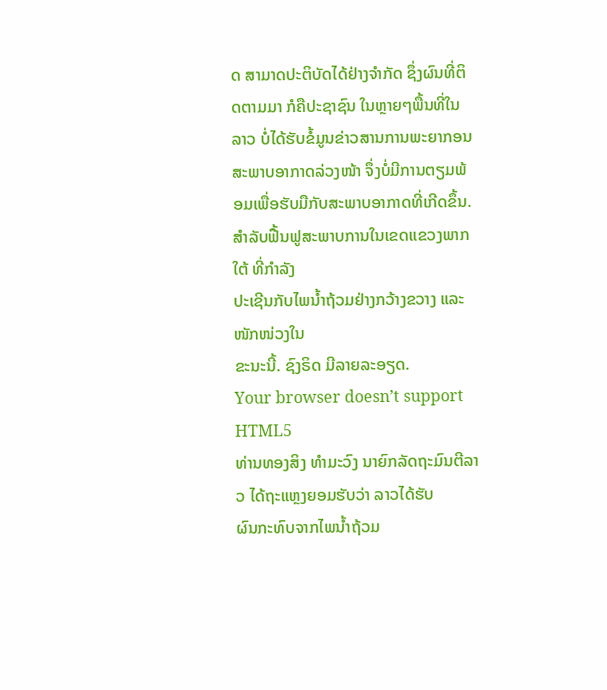ດ ສາມາດປະຕິບັດໄດ້ຢ່າງຈໍາກັດ ຊຶ່ງຜົນທີ່ຕິດຕາມມາ ກໍຄືປະຊາຊົນ ໃນຫຼາຍໆພື້ນທີ່ໃນລາວ ບໍ່ໄດ້ຮັບຂໍ້ມູນຂ່າວສານການພະຍາກອນສະພາບອາກາດລ່ວງໜ້າ ຈຶ່ງບໍ່ມີການຕຽມພ້ອມເພື່ອຮັບມືກັບສະພາບອາກາດທີ່ເກີດຂຶ້ນ.
ສໍາລັບຟື້ນຟູສະພາບການໃນເຂດແຂວງພາກໃຕ້ ທີ່ກໍາລັງ
ປະເຊີນກັບໄພນໍ້າຖ້ວມຢ່າງກວ້າງຂວາງ ແລະໜັກໜ່ວງໃນ
ຂະນະນີ້. ຊົງຣິດ ມີລາຍລະອຽດ.
Your browser doesn’t support HTML5
ທ່ານທອງສິງ ທໍາມະວົງ ນາຍົກລັດຖະມົນຕີລາວ ໄດ້ຖະແຫຼງຍອມຮັບວ່າ ລາວໄດ້ຮັບ
ຜົນກະທົບຈາກໄພນໍ້າຖ້ວມ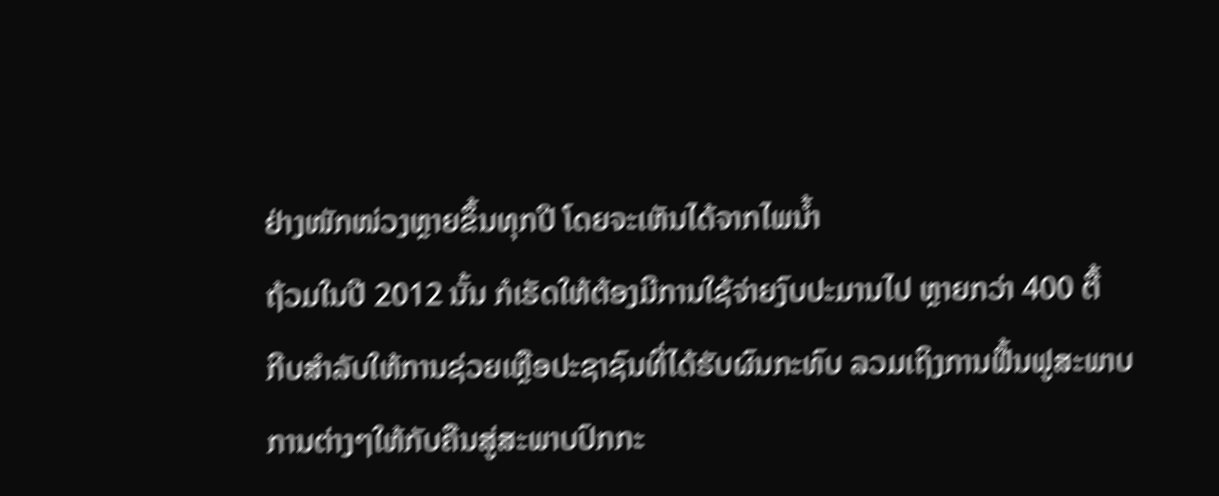ຢ່າງໜັກໜ່ວງຫຼາຍຂຶ້ນທຸກປີ ໂດຍຈະເຫັນໄດ້ຈາກໄພນໍ້າ
ຖ້ວມໃນປີ 2012 ນັ້ນ ກໍເຮັດໃຫ້ຕ້ອງມີການໃຊ້ຈ່າຍງົບປະມານໄປ ຫຼາຍກວ່າ 400 ຕື້
ກີບສໍາລັບໃຫ້ການຊ່ວຍເຫຼືອປະຊາຊົນທີ່ໄດ້ຮັບຜົນກະທົບ ລວມເຖິງການຟື້ນຟູສະພາບ
ການຕ່າງໆໃຫ້ກັບຄືນສູ່ສະພາບປົກກະ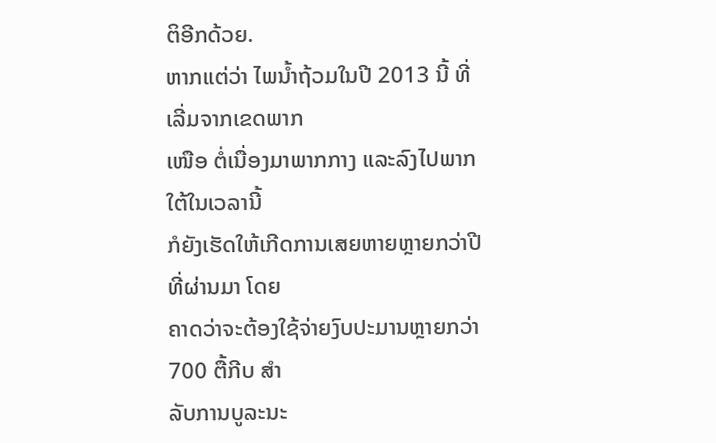ຕິອີກດ້ວຍ.
ຫາກແຕ່ວ່າ ໄພນໍ້າຖ້ວມໃນປີ 2013 ນີ້ ທີ່ເລີ່ມຈາກເຂດພາກ
ເໜືອ ຕໍ່ເນື່ອງມາພາກກາງ ແລະລົງໄປພາກໃຕ້ໃນເວລານີ້
ກໍຍັງເຮັດໃຫ້ເກີດການເສຍຫາຍຫຼາຍກວ່າປີທີ່ຜ່ານມາ ໂດຍ
ຄາດວ່າຈະຕ້ອງໃຊ້ຈ່າຍງົບປະມານຫຼາຍກວ່າ 700 ຕື້ກີບ ສໍາ
ລັບການບູລະນະ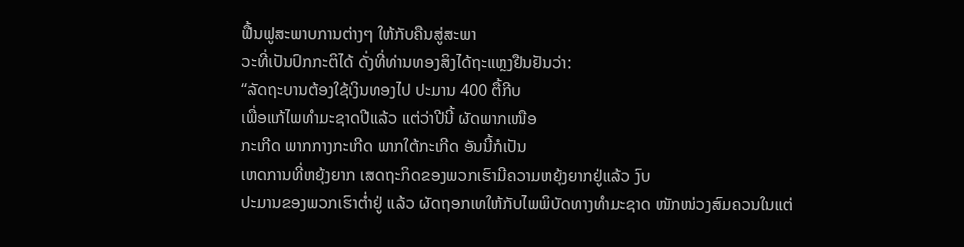ຟື້ນຟູສະພາບການຕ່າງໆ ໃຫ້ກັບຄືນສູ່ສະພາ
ວະທີ່ເປັນປົກກະຕິໄດ້ ດັ່ງທີ່ທ່ານທອງສິງໄດ້ຖະແຫຼງຢືນຢັນວ່າ:
“ລັດຖະບານຕ້ອງໃຊ້ເງິນທອງໄປ ປະມານ 400 ຕື້ກີບ
ເພື່ອແກ້ໄພທໍາມະຊາດປີແລ້ວ ແຕ່ວ່າປີນີ້ ຜັດພາກເໜືອ
ກະເກີດ ພາກກາງກະເກີດ ພາກໃຕ້ກະເກີດ ອັນນີ້ກໍເປັນ
ເຫດການທີ່ຫຍຸ້ງຍາກ ເສດຖະກິດຂອງພວກເຮົາມີຄວາມຫຍຸ້ງຍາກຢູ່ແລ້ວ ງົບ
ປະມານຂອງພວກເຮົາຕໍ່າຢູ່ ແລ້ວ ຜັດຖອກເທໃຫ້ກັບໄພພິບັດທາງທໍາມະຊາດ ໜັກໜ່ວງສົມຄວນໃນແຕ່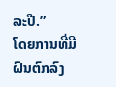ລະປີ.”
ໂດຍການທີ່ມີຝົນຕົກລົງ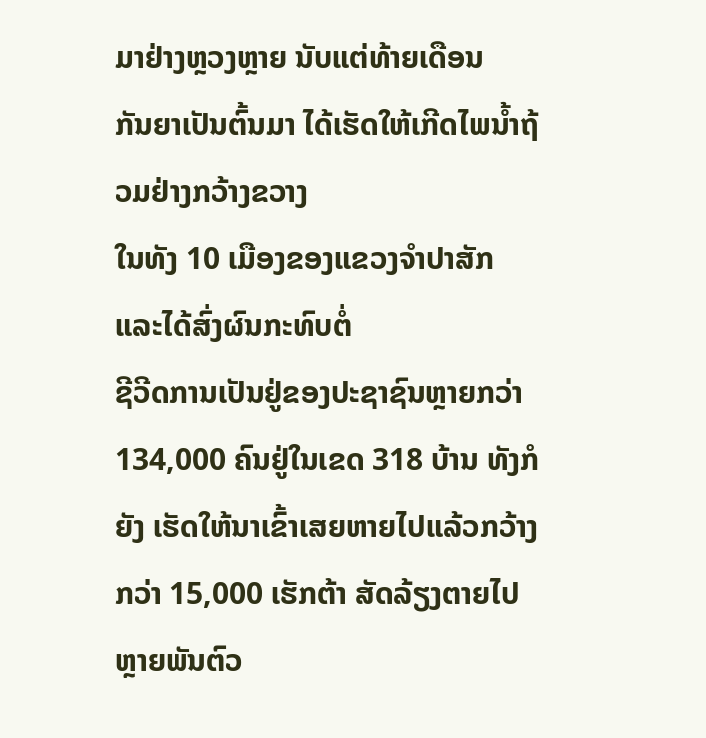ມາຢ່າງຫຼວງຫຼາຍ ນັບແຕ່ທ້າຍເດືອນ
ກັນຍາເປັນຕົ້ນມາ ໄດ້ເຮັດໃຫ້ເກີດໄພນໍ້າຖ້ວມຢ່າງກວ້າງຂວາງ
ໃນທັງ 10 ເມືອງຂອງແຂວງຈໍາປາສັກ ແລະໄດ້ສົ່ງຜົນກະທົບຕໍ່
ຊີວີດການເປັນຢູ່ຂອງປະຊາຊົນຫຼາຍກວ່າ 134,000 ຄົນຢູ່ໃນເຂດ 318 ບ້ານ ທັງກໍຍັງ ເຮັດໃຫ້ນາເຂົ້າເສຍຫາຍໄປແລ້ວກວ້າງກວ່າ 15,000 ເຮັກຕ້າ ສັດລ້ຽງຕາຍໄປຫຼາຍພັນຕົວ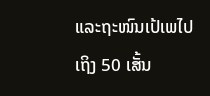ແລະຖະໜົນເປ້ເພໄປເຖິງ 50 ເສັ້ນ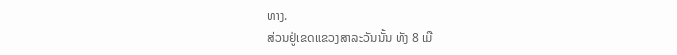ທາງ.
ສ່ວນຢູ່ເຂດແຂວງສາລະວັນນັ້ນ ທັງ 8 ເມື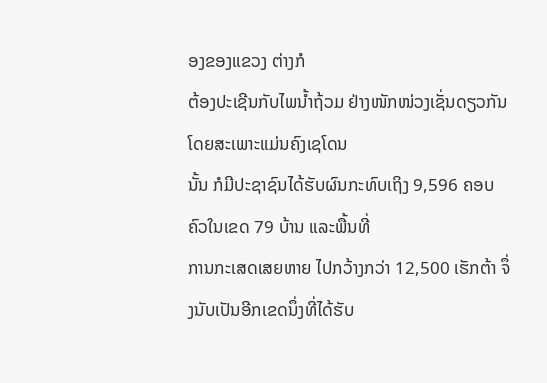ອງຂອງແຂວງ ຕ່າງກໍ
ຕ້ອງປະເຊີນກັບໄພນໍ້າຖ້ວມ ຢ່າງໜັກໜ່ວງເຊັ່ນດຽວກັນ ໂດຍສະເພາະແມ່ນຄົງເຊໂດນ
ນັ້ນ ກໍມີປະຊາຊົນໄດ້ຮັບຜົນກະທົບເຖິງ 9,596 ຄອບຄົວໃນເຂດ 79 ບ້ານ ແລະພື້ນທີ່
ການກະເສດເສຍຫາຍ ໄປກວ້າງກວ່າ 12,500 ເຮັກຕ້າ ຈຶ່ງນັບເປັນອີກເຂດນຶ່ງທີ່ໄດ້ຮັບ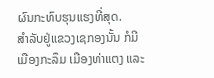ຜົນກະທົບຮຸນແຮງທີ່ສຸດ.
ສໍາລັບຢູ່ແຂວງເຊກອງນັ້ນ ກໍມີເມືອງກະລຶມ ເມືອງທ່າແຕງ ແລະ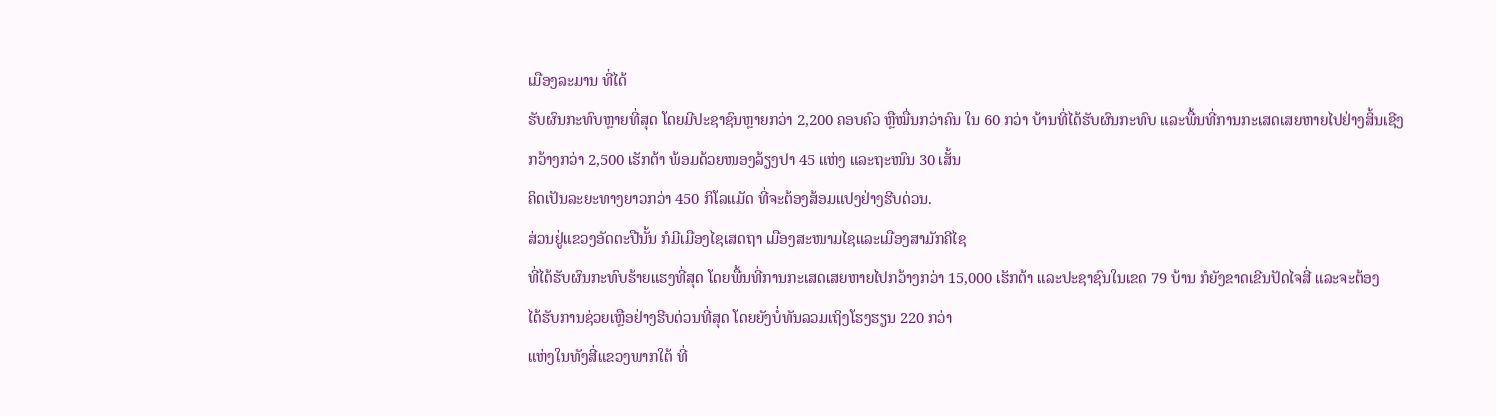ເມືອງລະມານ ທີ່ໄດ້
ຮັບຜົນກະທົບຫຼາຍທີ່ສຸດ ໂດຍມີປະຊາຊົນຫຼາຍກວ່າ 2,200 ຄອບຄົວ ຫຼືໝື່ນກວ່າຄົນ ໃນ 60 ກວ່າ ບ້ານທີ່ໄດ້ຮັບຜົນກະທົບ ແລະພື້ນທີ່ການກະເສດເສຍຫາຍໄປຢ່າງສິ້ນເຊີງ
ກວ້າງກວ່າ 2,500 ເຮັກຕ້າ ພ້ອມດ້ວຍໜອງລ້ຽງປາ 45 ແຫ່ງ ແລະຖະໜົນ 30 ເສັ້ນ
ຄິດເປັນລະຍະທາງຍາວກວ່າ 450 ກິໂລແມັດ ທີ່ຈະຕ້ອງສ້ອມແປງຢ່າງຮີບດ່ວນ.
ສ່ວນຢູ່ແຂວງອັດຕະປືນັ້ນ ກໍມີເມືອງໄຊເສດຖາ ເມືອງສະໜາມໄຊແລະເມືອງສາມັກຄີໄຊ
ທີ່ໄດ້ຮັບຜົນກະທົບຮ້າຍແຮງທີ່ສຸດ ໂດຍພື້ນທີ່ການກະເສດເສຍຫາຍໄປກວ້າງກວ່າ 15,000 ເຮັກຕ້າ ແລະປະຊາຊົນໃນເຂດ 79 ບ້ານ ກໍຍັງຂາດເຂີນປັດໄຈສີ່ ແລະຈະຕ້ອງ
ໄດ້ຮັບການຊ່ວຍເຫຼືອຢ່າງຮີບດ່ວນທີ່ສຸດ ໂດຍຍັງບໍ່ທັນລວມເຖິງໂຮງຮຽນ 220 ກວ່າ
ແຫ່ງໃນທັງສີ່ແຂວງພາກໃຕ້ ທີ່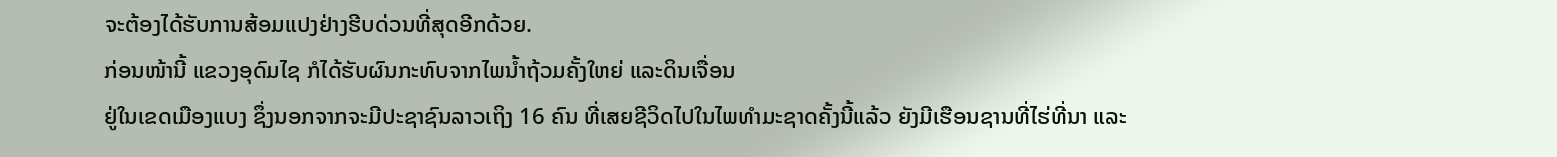ຈະຕ້ອງໄດ້ຮັບການສ້ອມແປງຢ່າງຮີບດ່ວນທີ່ສຸດອີກດ້ວຍ.
ກ່ອນໜ້ານີ້ ແຂວງອຸດົມໄຊ ກໍໄດ້ຮັບຜົນກະທົບຈາກໄພນໍ້າຖ້ວມຄັ້ງໃຫຍ່ ແລະດິນເຈື່ອນ
ຢູ່ໃນເຂດເມືອງແບງ ຊຶ່ງນອກຈາກຈະມີປະຊາຊົນລາວເຖິງ 16 ຄົນ ທີ່ເສຍຊີວິດໄປໃນໄພທໍາມະຊາດຄັ້ງນີ້ແລ້ວ ຍັງມີເຮືອນຊານທີ່ໄຮ່ທີ່ນາ ແລະ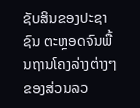ຊັບສິນຂອງປະຊາຊົນ ຕະຫຼອດຈົນພື້ນຖານໂຄງລ່າງຕ່າງໆຂອງສ່ວນລວ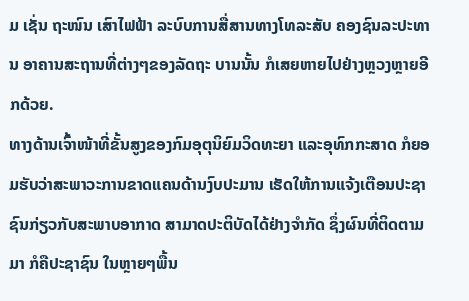ມ ເຊັ່ນ ຖະໜົນ ເສົາໄຟຟ້າ ລະບົບການສື່ສານທາງໂທລະສັບ ຄອງຊົນລະປະທານ ອາຄານສະຖານທີ່ຕ່າງໆຂອງລັດຖະ ບານນັ້ນ ກໍເສຍຫາຍໄປຢ່າງຫຼວງຫຼາຍອີກດ້ວຍ.
ທາງດ້ານເຈົ້າໜ້າທີ່ຂັ້ນສູງຂອງກົມອຸຕຸນິຍົມວິດທະຍາ ແລະອຸທົກກະສາດ ກໍຍອມຮັບວ່າສະພາວະການຂາດແຄນດ້ານງົບປະມານ ເຮັດໃຫ້ການແຈ້ງເຕືອນປະຊາຊົນກ່ຽວກັບສະພາບອາກາດ ສາມາດປະຕິບັດໄດ້ຢ່າງຈໍາກັດ ຊຶ່ງຜົນທີ່ຕິດຕາມມາ ກໍຄືປະຊາຊົນ ໃນຫຼາຍໆພື້ນ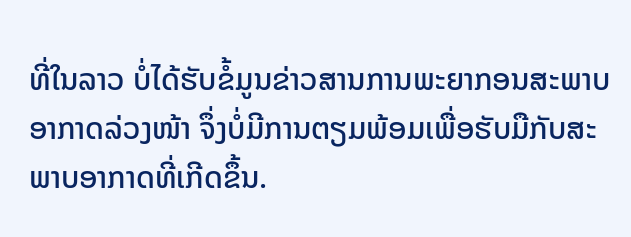ທີ່ໃນລາວ ບໍ່ໄດ້ຮັບຂໍ້ມູນຂ່າວສານການພະຍາກອນສະພາບອາກາດລ່ວງໜ້າ ຈຶ່ງບໍ່ມີການຕຽມພ້ອມເພື່ອຮັບມືກັບສະພາບອາກາດທີ່ເກີດຂຶ້ນ.